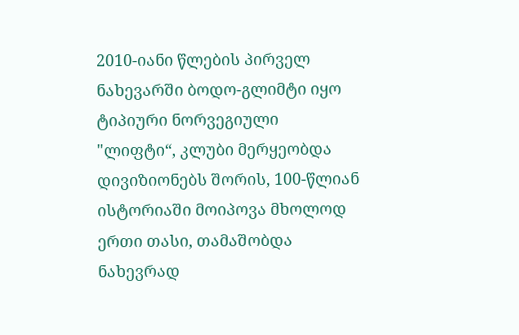2010-იანი წლების პირველ ნახევარში ბოდო-გლიმტი იყო ტიპიური ნორვეგიული "ლიფტი“, კლუბი მერყეობდა დივიზიონებს შორის, 100-წლიან ისტორიაში მოიპოვა მხოლოდ ერთი თასი, თამაშობდა ნახევრად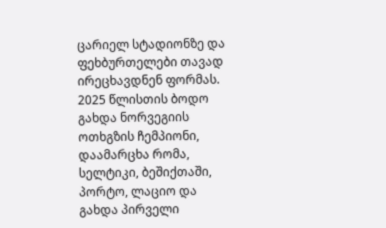ცარიელ სტადიონზე და ფეხბურთელები თავად ირეცხავდნენ ფორმას.
2025 წლისთის ბოდო გახდა ნორვეგიის ოთხგზის ჩემპიონი, დაამარცხა რომა, სელტიკი, ბეშიქთაში, პორტო, ლაციო და გახდა პირველი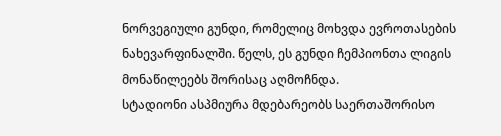ნორვეგიული გუნდი, რომელიც მოხვდა ევროთასების ნახევარფინალში. წელს, ეს გუნდი ჩემპიონთა ლიგის მონაწილეებს შორისაც აღმოჩნდა.
სტადიონი ასპმიურა მდებარეობს საერთაშორისო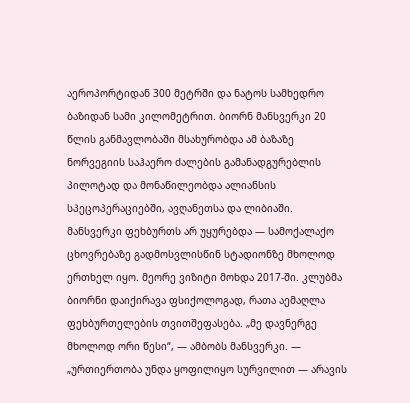აეროპორტიდან 300 მეტრში და ნატოს სამხედრო ბაზიდან სამი კილომეტრით. ბიორნ მანსვერკი 20 წლის განმავლობაში მსახურობდა ამ ბაზაზე ნორვეგიის საჰაერო ძალების გამანადგურებლის პილოტად და მონაწილეობდა ალიანსის სპეცოპერაციებში, ავღანეთსა და ლიბიაში.
მანსვერკი ფეხბურთს არ უყურებდა — სამოქალაქო ცხოვრებაზე გადმოსვლისწინ სტადიონზე მხოლოდ ერთხელ იყო. მეორე ვიზიტი მოხდა 2017-ში. კლუბმა ბიორნი დაიქირავა ფსიქოლოგად, რათა აემაღლა ფეხბურთელების თვითშეფასება. „მე დავნერგე მხოლოდ ორი წესი“, — ამბობს მანსვერკი. — „ურთიერთობა უნდა ყოფილიყო სურვილით — არავის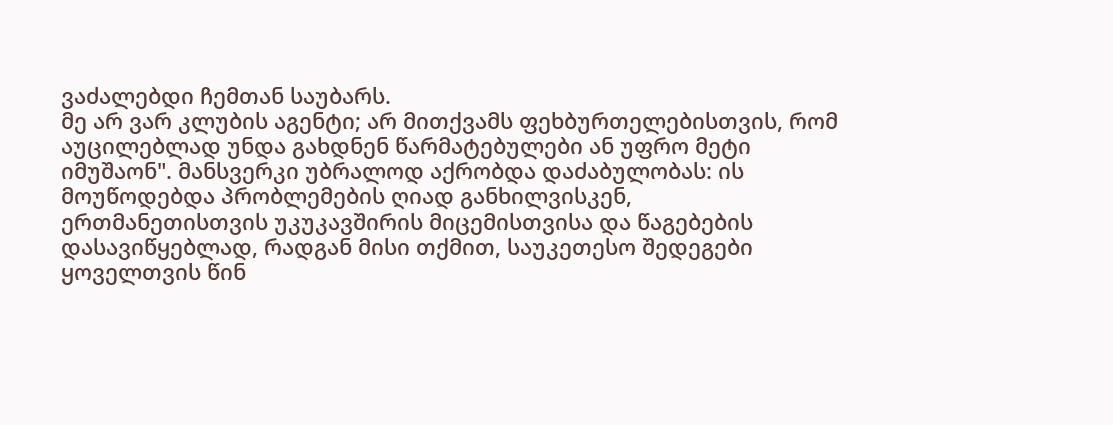ვაძალებდი ჩემთან საუბარს.
მე არ ვარ კლუბის აგენტი; არ მითქვამს ფეხბურთელებისთვის, რომ აუცილებლად უნდა გახდნენ წარმატებულები ან უფრო მეტი იმუშაონ". მანსვერკი უბრალოდ აქრობდა დაძაბულობას: ის მოუწოდებდა პრობლემების ღიად განხილვისკენ, ერთმანეთისთვის უკუკავშირის მიცემისთვისა და წაგებების დასავიწყებლად, რადგან მისი თქმით, საუკეთესო შედეგები ყოველთვის წინ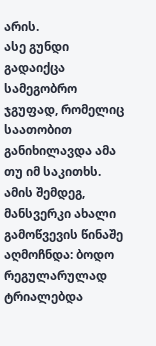არის.
ასე გუნდი გადაიქცა სამეგობრო ჯგუფად, რომელიც საათობით განიხილავდა ამა თუ იმ საკითხს. ამის შემდეგ, მანსვერკი ახალი გამოწვევის წინაშე აღმოჩნდა: ბოდო რეგულარულად ტრიალებდა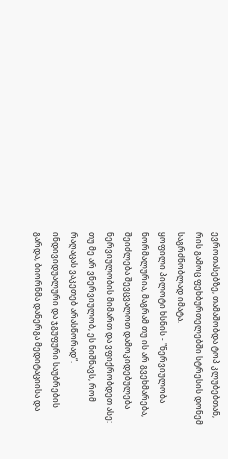ევროთასებზე, თამაშობდა ტოპ კლუბებთან, რის გამოც ფეხბურთელებში სტრესის დონემ საგრძნობლად იმატა.
ყოფილი პილოტი ხსნის - "ნერვიულობა ნორმალურია, მაგრამ თუ ის არ გვეხმარება, შეიძლება შევცვალოთ დამოკიდებულება ნერვიულობის მიმართ და ვფიქრობდეთ ასე: თუ მე არ ვნერვიულობ, ეს ნიშნავს, რომ რაღაცას ვაკეთებ არასწორად“. ინდივიდუალური და ჯგუფური საუბრების გარდა, ბიორნმა დანერგა მედიტაციისა და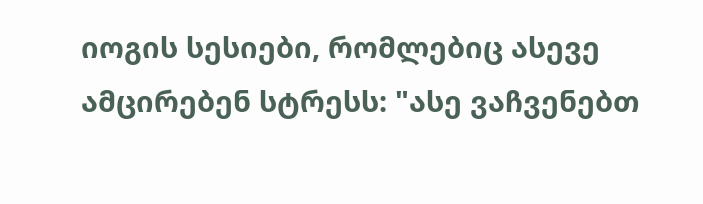იოგის სესიები, რომლებიც ასევე ამცირებენ სტრესს: "ასე ვაჩვენებთ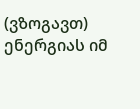(ვზოგავთ) ენერგიას იმ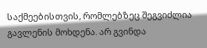საქმეებისთვის, რომლებზეც შეგვიძლია გავლენის მოხდენა. არ გვინდა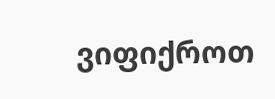ვიფიქროთ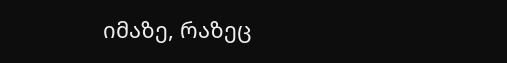იმაზე, რაზეც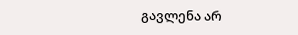გავლენა არ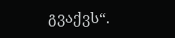გვაქვს“.